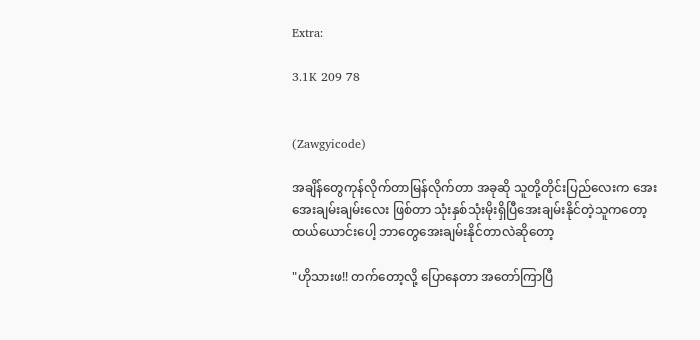Extra:

3.1K 209 78


(Zawgyicode)

အချိန်တွေကုန်လိုက်တာမြန်လိုက်တာ အခုဆို သူတို့တိုင်းပြည်လေးက အေးအေးချမ်းချမ်းလေး ဖြစ်တာ သုံးနှစ်သုံးမိုးရှိပြီအေးချမ်းနိုင်တဲ့သူကတော့
ထယ်ယောင်းပေါ့ ဘာတွေအေးချမ်းနိုင်တာလဲဆိုတော့

"ဟိုသားဖ!! တက်တော့လို့ ပြောနေတာ အတော်ကြာပြီ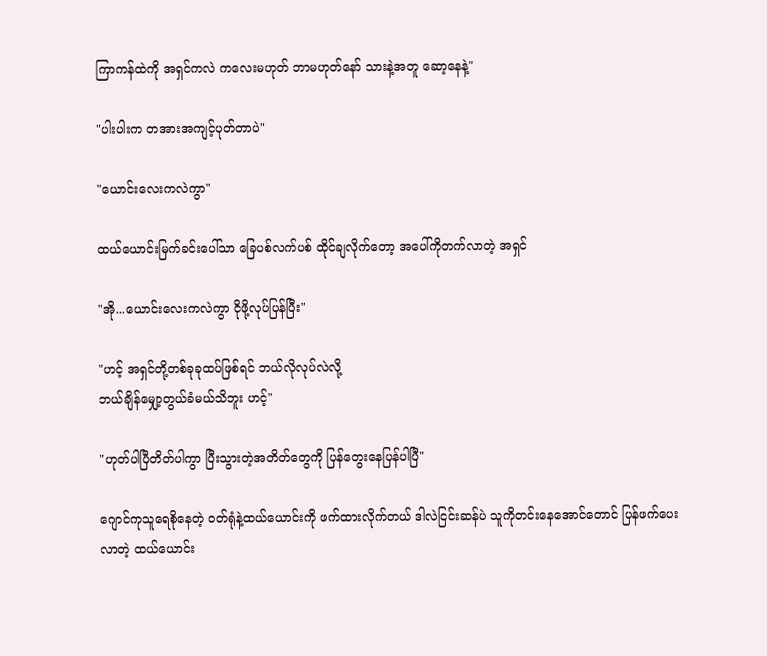ကြာကန်ထဲကို အရှင်ကလဲ ကလေးမဟုတ် ဘာမဟုတ်နော် သားနဲ့အတူ ဆော့နေနဲ့"

"ပါးပါးက တအားအကျင့်ပုတ်တာပဲ"

"ယောင်းလေးကလဲကွာ"

ထယ်ယောင်းမြက်ခင်းပေါ်သာ ခြေပစ်လက်ပစ် ထိုင်ချလိုက်တော့ အပေါ်ကိုတက်လာတဲ့ အရှင်

"အို...ယောင်းလေးကလဲကွာ ငိုဖို့လုပ်ပြန်ပြီး"

"ဟင့် အရှင်တို့တစ်ခုခုထပ်ဖြစ်ရင် ဘယ်လိုလုပ်လဲလို့
ဘယ်ချိန်မျှော့တွယ်ခံမယ်သိဘူး ဟင့်"

"ဟုတ်ပါပြီတိတ်ပါကွာ ပြီးသွားတဲ့အတိတ်တွေကို ပြန်တွေးနေပြန်ပါပြီ"

ဂျောင်ကုသူရေစိုနေတဲ့ ဝတ်ရုံနဲ့ထယ်ယောင်းကို ဖက်ထားလိုက်တယ် ဒါလဲငြင်းဆန်ပဲ သူကိုတင်းနေအောင်တောင် ပြန်ဖက်ပေးလာတဲ့ ထယ်ယောင်း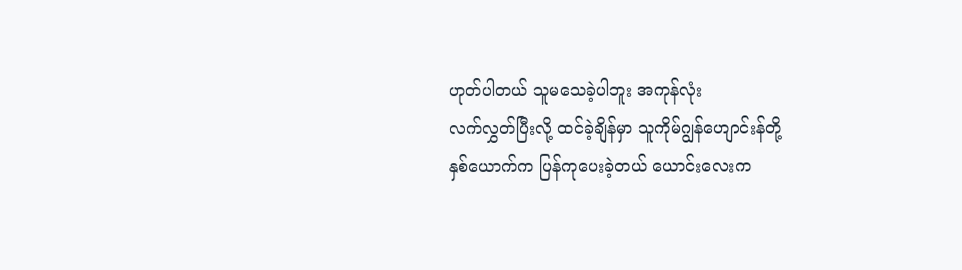ဟုတ်ပါတယ် သူမသေခဲ့ပါဘူး အကုန်လုံး
လက်လွှတ်ပြီးလို့ ထင်ခဲ့ချိန်မှာ သူကိုမ်ဂျွန်ဟျောင်းန်တို့
နှစ်ယောက်က ပြန်ကုပေးခဲ့တယ် ယောင်းလေးက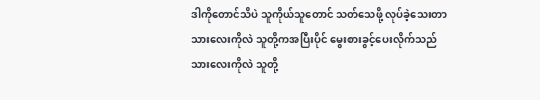ဒါကိုတောင်သိပဲ သူကိုယ်သူတောင် သတ်သေဖို့ လုပ်ခဲ့သေးတာ သားလေးကိုလဲ သူတို့ကအပြီးပိုင် မွေးစားခွင့်ပေးလိုက်သည် သားလေးကိုလဲ သူတို့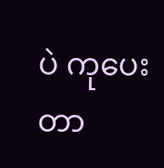ပဲ ကုပေးတာ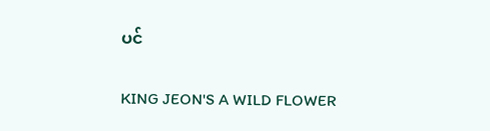ပင်

KING JEON'S A WILD FLOWER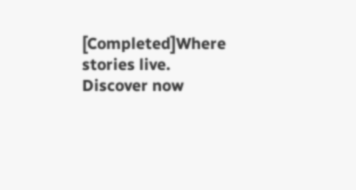[Completed]Where stories live. Discover now